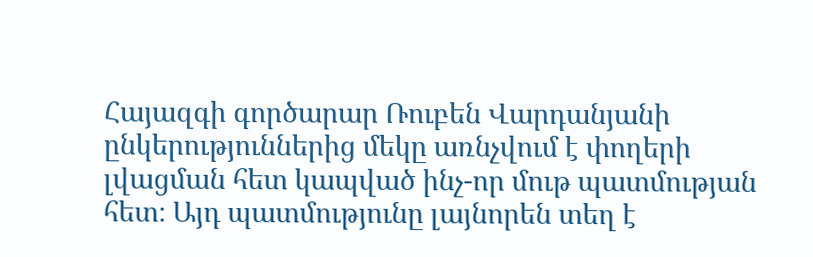Հայազգի գործարար Ռուբեն Վարդանյանի ընկերություններից մեկը առնչվում է փողերի լվացման հետ կապված ինչ-որ մութ պատմության հետ։ Այդ պատմությունը լայնորեն տեղ է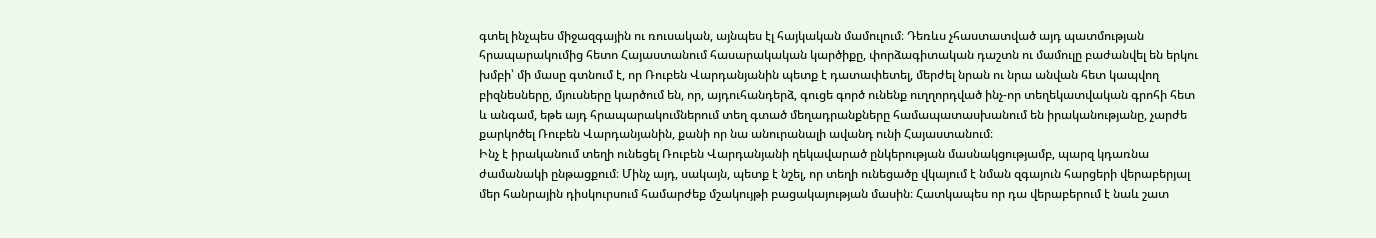գտել ինչպես միջազգային ու ռուսական, այնպես էլ հայկական մամուլում։ Դեռևս չհաստատված այդ պատմության հրապարակումից հետո Հայաստանում հասարակական կարծիքը, փորձագիտական դաշտն ու մամուլը բաժանվել են երկու խմբի՝ մի մասը գտնում է, որ Ռուբեն Վարդանյանին պետք է դատափետել, մերժել նրան ու նրա անվան հետ կապվող բիզնեսները, մյուսները կարծում են, որ, այդուհանդերձ, գուցե գործ ունենք ուղղորդված ինչ-որ տեղեկատվական գրոհի հետ և անգամ, եթե այդ հրապարակումներում տեղ գտած մեղադրանքները համապատասխանում են իրականությանը, չարժե քարկոծել Ռուբեն Վարդանյանին, քանի որ նա անուրանալի ավանդ ունի Հայաստանում։
Ինչ է իրականում տեղի ունեցել Ռուբեն Վարդանյանի ղեկավարած ընկերության մասնակցությամբ, պարզ կդառնա ժամանակի ընթացքում։ Մինչ այդ, սակայն, պետք է նշել, որ տեղի ունեցածը վկայում է նման զգայուն հարցերի վերաբերյալ մեր հանրային դիսկուրսում համարժեք մշակույթի բացակայության մասին։ Հատկապես որ դա վերաբերում է նաև շատ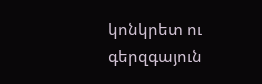կոնկրետ ու գերզգայուն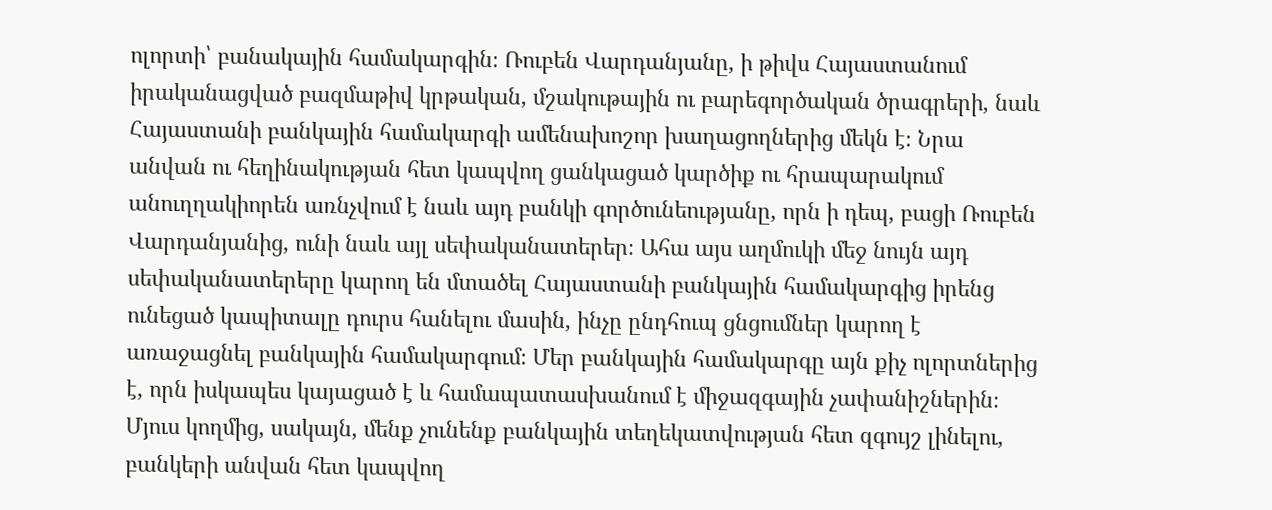ոլորտի՝ բանակային համակարգին։ Ռուբեն Վարդանյանը, ի թիվս Հայաստանում իրականացված բազմաթիվ կրթական, մշակութային ու բարեգործական ծրագրերի, նաև Հայաստանի բանկային համակարգի ամենախոշոր խաղացողներից մեկն է։ Նրա անվան ու հեղինակության հետ կապվող ցանկացած կարծիք ու հրապարակում անուղղակիորեն առնչվում է նաև այդ բանկի գործունեությանը, որն ի դեպ, բացի Ռուբեն Վարդանյանից, ունի նաև այլ սեփականատերեր։ Ահա այս աղմուկի մեջ նույն այդ սեփականատերերը կարող են մտածել Հայաստանի բանկային համակարգից իրենց ունեցած կապիտալը դուրս հանելու մասին, ինչը ընդհուպ ցնցումներ կարող է առաջացնել բանկային համակարգում։ Մեր բանկային համակարգը այն քիչ ոլորտներից է, որն իսկապես կայացած է և համապատասխանում է միջազգային չափանիշներին։ Մյուս կողմից, սակայն, մենք չունենք բանկային տեղեկատվության հետ զգույշ լինելու, բանկերի անվան հետ կապվող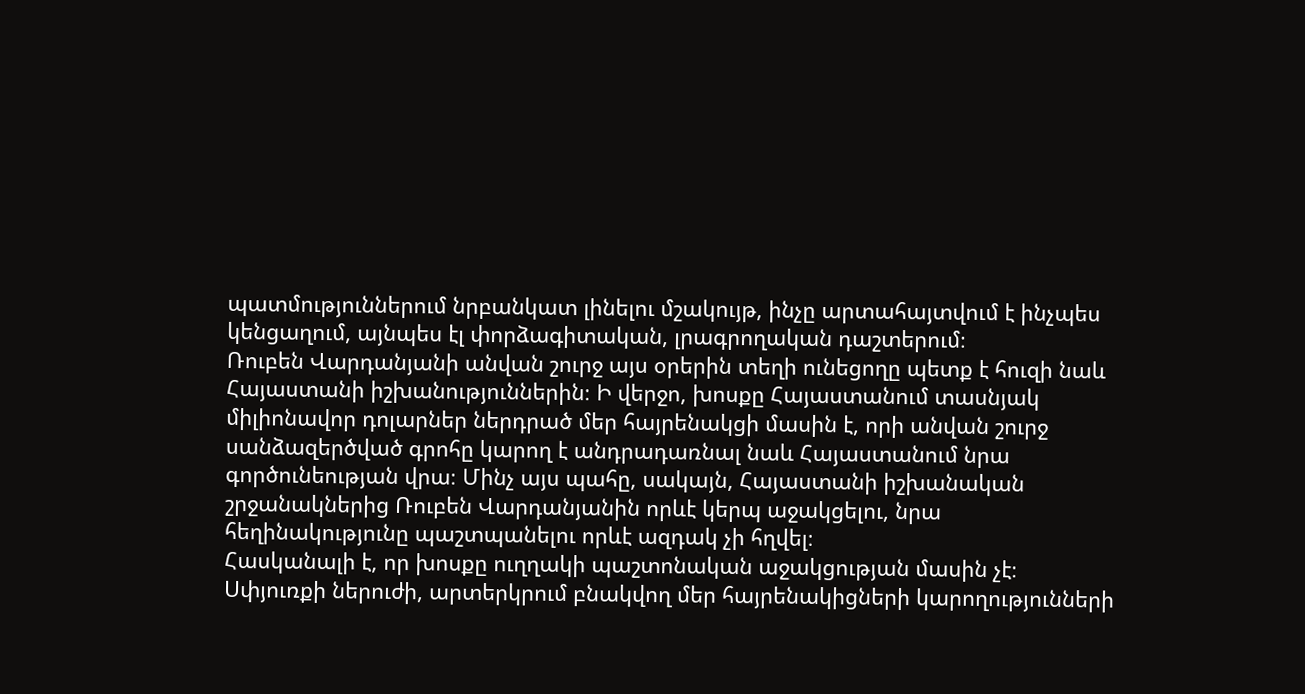պատմություններում նրբանկատ լինելու մշակույթ, ինչը արտահայտվում է ինչպես կենցաղում, այնպես էլ փորձագիտական, լրագրողական դաշտերում։
Ռուբեն Վարդանյանի անվան շուրջ այս օրերին տեղի ունեցողը պետք է հուզի նաև Հայաստանի իշխանություններին։ Ի վերջո, խոսքը Հայաստանում տասնյակ միլիոնավոր դոլարներ ներդրած մեր հայրենակցի մասին է, որի անվան շուրջ սանձազերծված գրոհը կարող է անդրադառնալ նաև Հայաստանում նրա գործունեության վրա։ Մինչ այս պահը, սակայն, Հայաստանի իշխանական շրջանակներից Ռուբեն Վարդանյանին որևէ կերպ աջակցելու, նրա հեղինակությունը պաշտպանելու որևէ ազդակ չի հղվել։
Հասկանալի է, որ խոսքը ուղղակի պաշտոնական աջակցության մասին չէ։
Սփյուռքի ներուժի, արտերկրում բնակվող մեր հայրենակիցների կարողությունների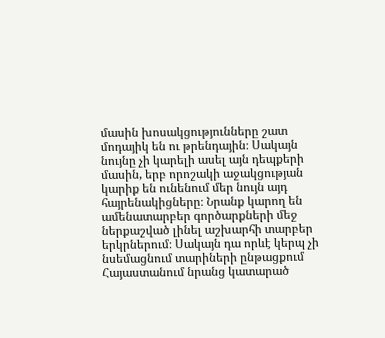մասին խոսակցությունները շատ մոդայիկ են ու թրենդային։ Սակայն նույնը չի կարելի ասել այն դեպքերի մասին, երբ որոշակի աջակցության կարիք են ունենում մեր նույն այդ հայրենակիցները։ Նրանք կարող են ամենատարբեր գործարքների մեջ ներքաշված լինել աշխարհի տարբեր երկրներում։ Սակայն դա որևէ կերպ չի նսեմացնում տարիների ընթացքում Հայաստանում նրանց կատարած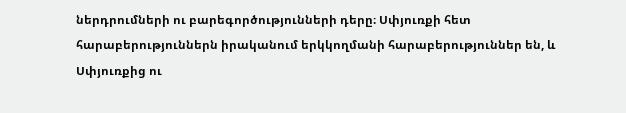ներդրումների ու բարեգործությունների դերը։ Սփյուռքի հետ հարաբերություններն իրականում երկկողմանի հարաբերություններ են, և Սփյուռքից ու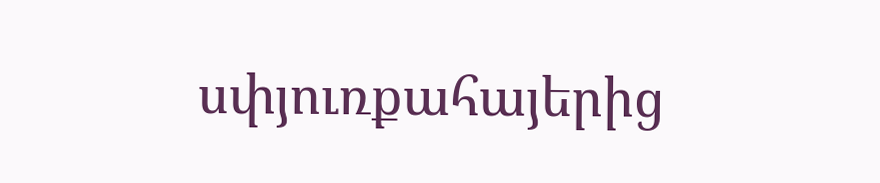սփյուռքահայերից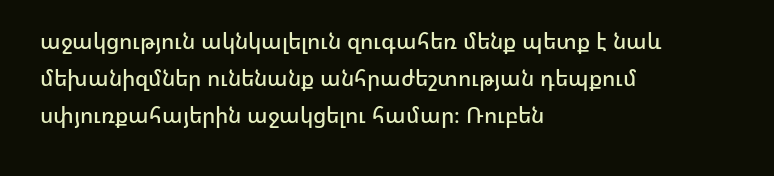աջակցություն ակնկալելուն զուգահեռ մենք պետք է նաև մեխանիզմներ ունենանք անհրաժեշտության դեպքում սփյուռքահայերին աջակցելու համար։ Ռուբեն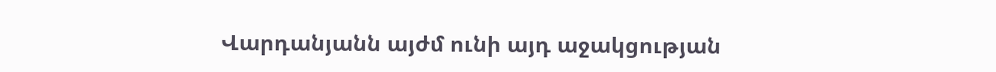Վարդանյանն այժմ ունի այդ աջակցության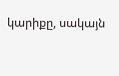կարիքը, սակայն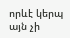որևէ կերպ այն չի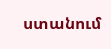ստանում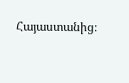Հայաստանից։